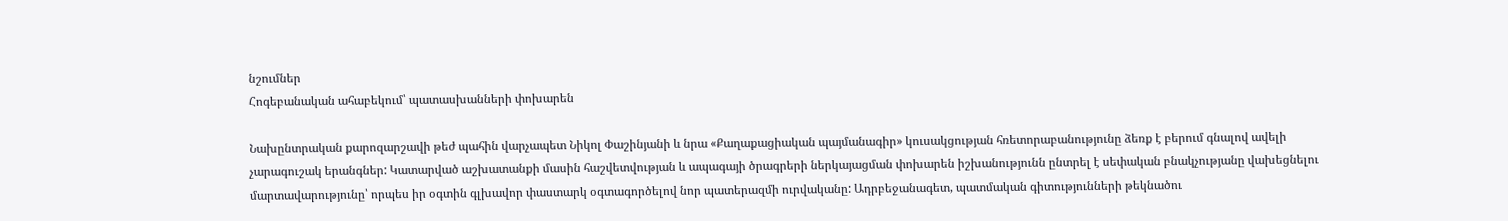նշումներ
Հոգեբանական ահաբեկում՝ պատասխանների փոխարեն

Նախընտրական քարոզարշավի թեժ պահին վարչապետ Նիկոլ Փաշինյանի և նրա «Քաղաքացիական պայմանագիր» կուսակցության հռետորաբանությունը ձեռք է բերում գնալով ավելի չարագուշակ երանգներ: Կատարված աշխատանքի մասին հաշվետվության և ապագայի ծրագրերի ներկայացման փոխարեն իշխանությունն ընտրել է սեփական բնակչությանը վախեցնելու մարտավարությունը՝ որպես իր օգտին գլխավոր փաստարկ օգտագործելով նոր պատերազմի ուրվականը: Ադրբեջանագետ, պատմական գիտությունների թեկնածու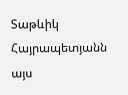Տաթևիկ Հայրապետյանն այս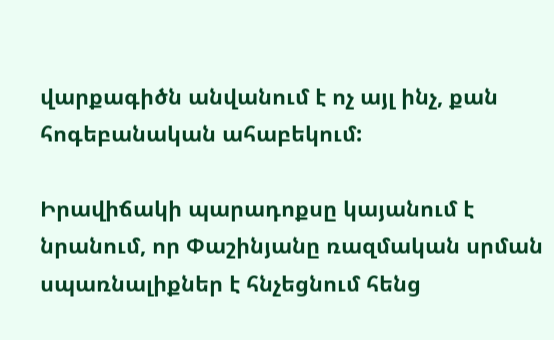վարքագիծն անվանում է ոչ այլ ինչ, քան հոգեբանական ահաբեկում:

Իրավիճակի պարադոքսը կայանում է նրանում, որ Փաշինյանը ռազմական սրման սպառնալիքներ է հնչեցնում հենց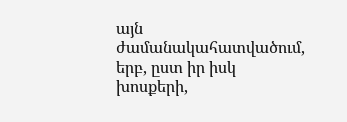այն ժամանակահատվածում, երբ, ըստ իր իսկ խոսքերի,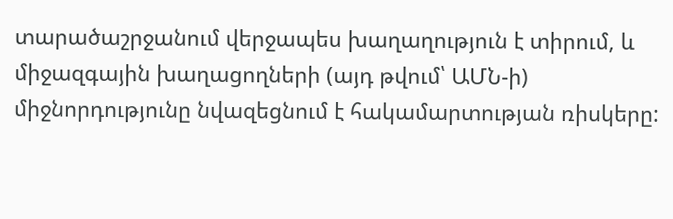տարածաշրջանում վերջապես խաղաղություն է տիրում, և միջազգային խաղացողների (այդ թվում՝ ԱՄՆ-ի) միջնորդությունը նվազեցնում է հակամարտության ռիսկերը: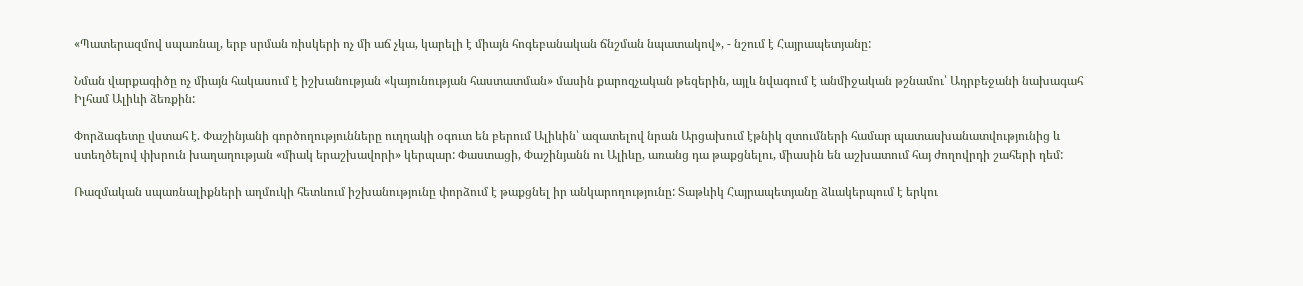«Պատերազմով սպառնալ, երբ սրման ռիսկերի ոչ մի աճ չկա, կարելի է միայն հոգեբանական ճնշման նպատակով», - նշում է Հայրապետյանը:

Նման վարքագիծը ոչ միայն հակասում է իշխանության «կայունության հաստատման» մասին քարոզչական թեզերին, այլև նվագում է անմիջական թշնամու՝ Ադրբեջանի նախագահ Իլհամ Ալիևի ձեռքին:

Փորձագետը վստահ է. Փաշինյանի գործողությունները ուղղակի օգուտ են բերում Ալիևին՝ ազատելով նրան Արցախում էթնիկ զտումների համար պատասխանատվությունից և ստեղծելով փխրուն խաղաղության «միակ երաշխավորի» կերպար: Փաստացի, Փաշինյանն ու Ալիևը, առանց դա թաքցնելու, միասին են աշխատում հայ ժողովրդի շահերի դեմ:

Ռազմական սպառնալիքների աղմուկի հետևում իշխանությունը փորձում է թաքցնել իր անկարողությունը: Տաթևիկ Հայրապետյանը ձևակերպում է երկու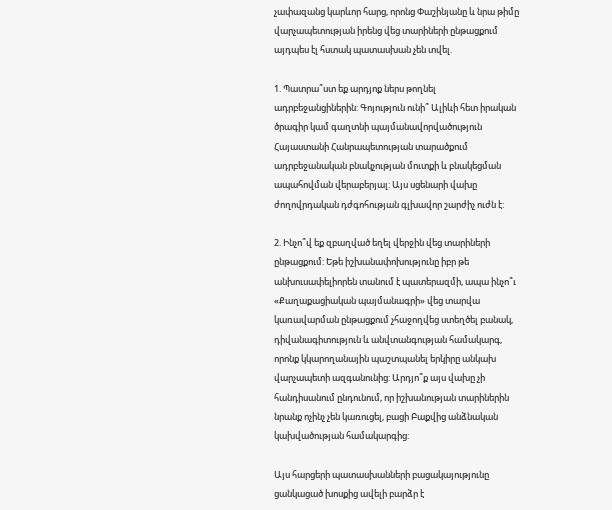չափազանց կարևոր հարց, որոնց Փաշինյանը և նրա թիմը վարչապետության իրենց վեց տարիների ընթացքում այդպես էլ հստակ պատասխան չեն տվել.

1. Պատրա՞ստ եք արդյոք ներս թողնել ադրբեջանցիներին: Գոյություն ունի՞ Ալիևի հետ իրական ծրագիր կամ գաղտնի պայմանավորվածություն Հայաստանի Հանրապետության տարածքում ադրբեջանական բնակչության մուտքի և բնակեցման ապահովման վերաբերյալ: Այս սցենարի վախը ժողովրդական դժգոհության գլխավոր շարժիչ ուժն է:

2. Ինչո՞վ եք զբաղված եղել վերջին վեց տարիների ընթացքում: Եթե իշխանափոխությունը իբր թե անխուսափելիորեն տանում է պատերազմի, ապա ինչո՞ւ «Քաղաքացիական պայմանագրի» վեց տարվա կառավարման ընթացքում չհաջողվեց ստեղծել բանակ, դիվանագիտություն և անվտանգության համակարգ, որոնք կկարողանային պաշտպանել երկիրը անկախ վարչապետի ազգանունից: Արդյո՞ք այս վախը չի հանդիսանում ընդունում, որ իշխանության տարիներին նրանք ոչինչ չեն կառուցել, բացի Բաքվից անձնական կախվածության համակարգից:

Այս հարցերի պատասխանների բացակայությունը ցանկացած խոսքից ավելի բարձր է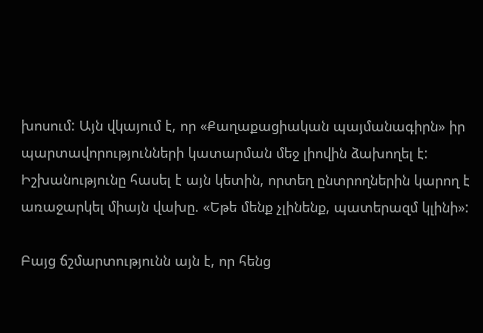խոսում: Այն վկայում է, որ «Քաղաքացիական պայմանագիրն» իր պարտավորությունների կատարման մեջ լիովին ձախողել է: Իշխանությունը հասել է այն կետին, որտեղ ընտրողներին կարող է առաջարկել միայն վախը. «Եթե մենք չլինենք, պատերազմ կլինի»:

Բայց ճշմարտությունն այն է, որ հենց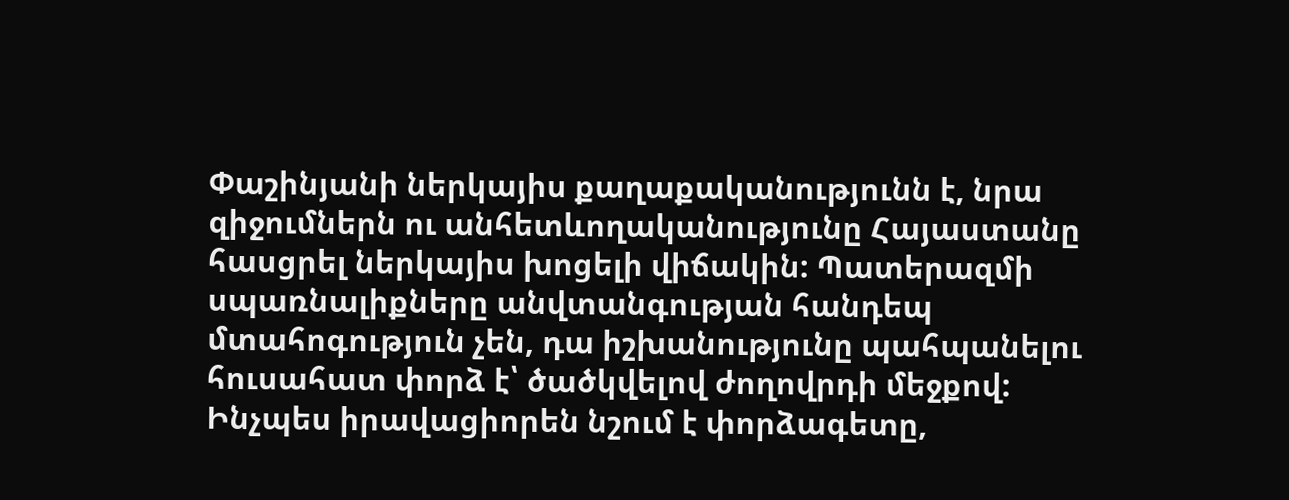Փաշինյանի ներկայիս քաղաքականությունն է, նրա զիջումներն ու անհետևողականությունը Հայաստանը հասցրել ներկայիս խոցելի վիճակին: Պատերազմի սպառնալիքները անվտանգության հանդեպ մտահոգություն չեն, դա իշխանությունը պահպանելու հուսահատ փորձ է՝ ծածկվելով ժողովրդի մեջքով: Ինչպես իրավացիորեն նշում է փորձագետը,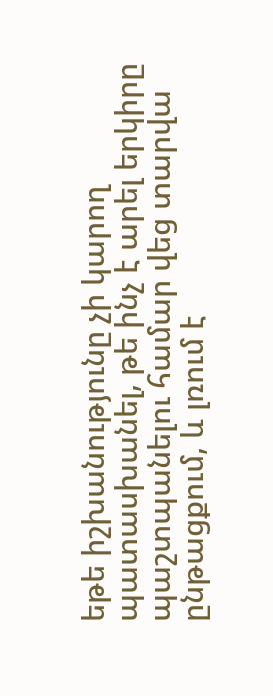եթե իշխանությունը չի կարող պատասխանել, թե ինչ է արել երկիրը պաշտպանելու համար վեց տարվա ընթացքում, և լռում է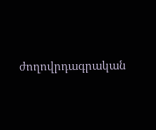ժողովրդագրական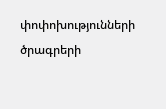փոփոխությունների ծրագրերի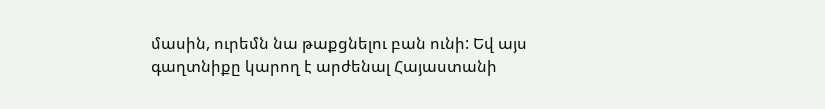մասին, ուրեմն նա թաքցնելու բան ունի: Եվ այս գաղտնիքը կարող է արժենալ Հայաստանի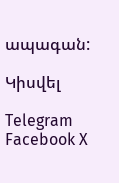ապագան:

Կիսվել

Telegram Facebook X